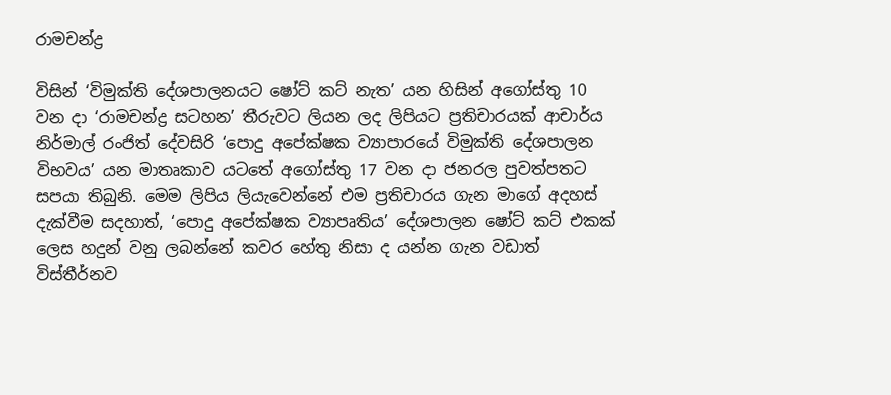රාමචන්ද්‍ර

විසින් ‘විමුක්ති දේශපාලනයට ෂෝට් කට් නැත’ යන හිසින් අගෝස්තු 10 වන දා ‘රාමචන්ද්‍ර සටහන’ තීරුවට ලියන ලද ලිපියට ප්‍රතිචාරයක් ආචාර්ය නිර්මාල් රංජිත් දේවසිරි ‘පොදු අපේක්ෂක ව්‍යාපාරයේ විමුක්ති දේශපාලන විභවය’ යන මාතෘකාව යටතේ අගෝස්තු 17 වන දා ජනරල පුවත්පතට සපයා තිබුනි. මෙම ලිපිය ලියැවෙන්නේ එම ප්‍රතිචාරය ගැන මාගේ අදහස් දැක්වීම සදහාත්, ‘පොදු අපේක්ෂක ව්‍යාපෘතිය’ දේශපාලන ෂෝට් කට් එකක් ලෙස හදුන් වනු ලබන්නේ කවර හේතු නිසා ද යන්න ගැන වඩාත් විස්තීර්නව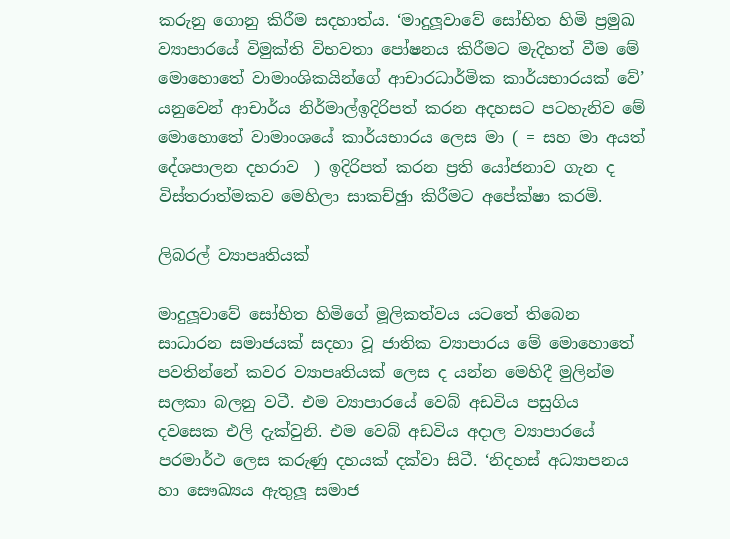කරුනු ගොනු කිරීම සදහාත්ය. ‘මාදුලූවාවේ සෝභිත හිමි ප්‍රමුඛ ව්‍යාපාරයේ විමුක්ති විභවතා පෝෂනය කිරීමට මැදිහත් වීම මේ මොහොතේ වාමාංශිකයින්ගේ ආචාරධාර්මික කාර්යභාරයක් වේ’ යනුවෙන් ආචාර්ය නිර්මාල්ඉදිරිපත් කරන අදහසට පටහැනිව මේ මොහොතේ වාමාංශයේ කාර්යභාරය ලෙස මා ( = සහ මා අයත් දේශපාලන දහරාව  ) ඉදිරිපත් කරන ප්‍රති යෝජනාව ගැන ද විස්තරාත්මකව මෙහිලා සාකච්ඡුා කිරීමට අපේක්ෂා කරමි.

ලිබරල් ව්‍යාපෘතියක්

මාදුලූවාවේ සෝභිත හිමිගේ මූලිකත්වය යටතේ තිබෙන සාධාරන සමාජයක් සදහා වූ ජාතික ව්‍යාපාරය මේ මොහොතේ පවතින්නේ කවර ව්‍යාපෘතියක් ලෙස ද යන්න මෙහිදී මුලින්ම සලකා බලනු වටී. එම ව්‍යාපාරයේ වෙබ් අඩවිය පසුගිය දවසෙක එලි දැක්වුනි. එම වෙබ් අඩවිය අදාල ව්‍යාපාරයේ පරමාර්ථ ලෙස කරුණු දහයක් දක්වා සිටී. ‘නිදහස් අධ්‍යාපනය හා සෞඛ්‍යය ඇතුලූ සමාජ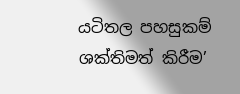යටිතල පහසුකම් ශක්තිමත් කිරීම’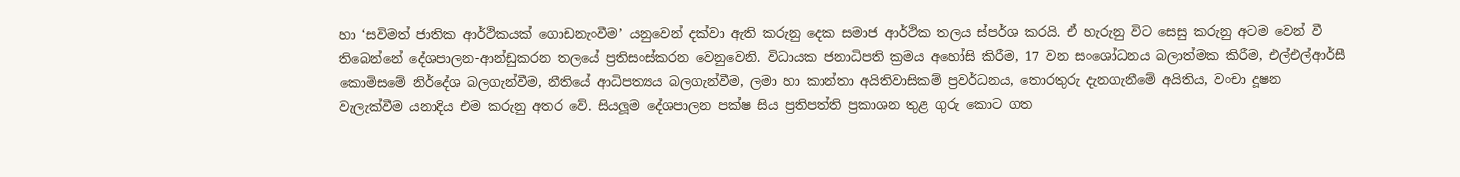හා ‘සවිමත් ජාතික ආර්ථිකයක් ගොඩනැංවීම’ යනුවෙන් දක්වා ඇති කරුනු දෙක සමාජ ආර්ථික තලය ස්පර්ශ කරයි. ඒ හැරුනු විට සෙසු කරුනු අටම වෙන් වී තිබෙන්නේ දේශපාලන-ආන්ඩුකරන තලයේ ප්‍රතිසංස්කරන වෙනුවෙනි. විධායක ජනාධිපති ක්‍රමය අහෝසි කිරීම, 17 වන සංශෝධනය බලාත්මක කිරීම, එල්එල්ආර්සී කොමිසමේ නිර්දේශ බලගැන්වීම, නීතියේ ආධිපත්‍යය බලගැන්වීම, ලමා හා කාන්තා අයිතිවාසිකම් ප්‍රවර්ධනය, තොරතුරු දැනගැනීමේ අයිතිය, වංචා දූෂන වැලැක්වීම යනාදිය එම කරුනු අතර වේ. සියලූම දේශපාලන පක්ෂ සිය ප්‍රතිපත්ති ප්‍රකාශන තුළ ගුරු කොට ගත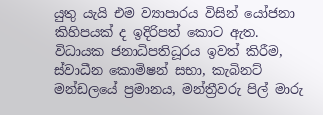යුතු යැයි එම ව්‍යාපාරය විසින් යෝජනා කිහිපයක් ද ඉදිරිපත් කොට ඇත. විධායක ජනාධිපතිධූරය ඉවත් කිරීම, ස්වාධීන කොමිෂන් සභා, කැබිනට් මන්ඩලයේ ප්‍රමානය, මන්ත්‍රීවරු පිල් මාරු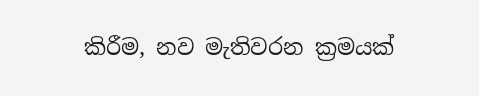කිරීම, නව මැතිවරන ක්‍රමයක්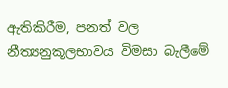ඇතිකිරීම, පනත් වල නීත්‍යනුකූලභාවය විමසා බැලීමේ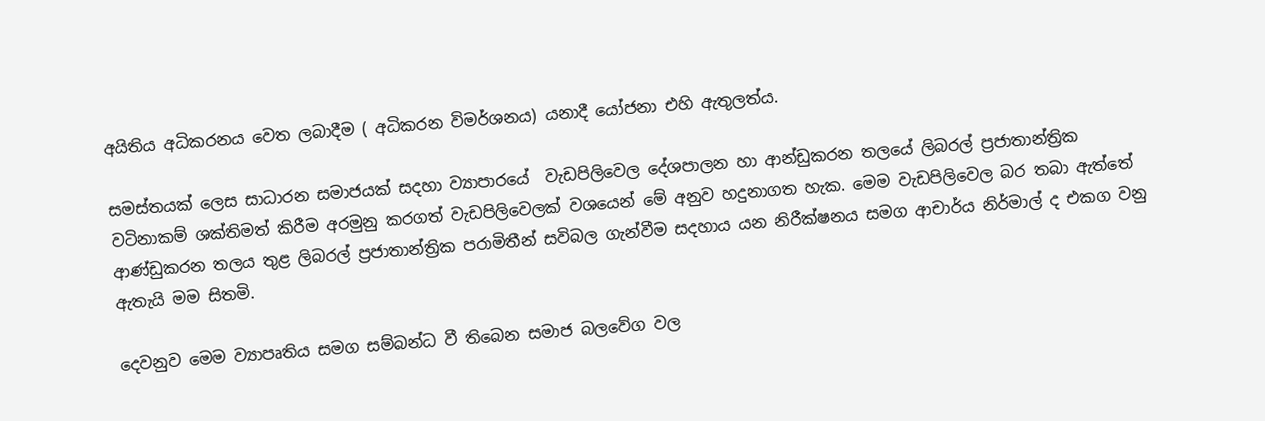අයිතිය අධිකරනය වෙත ලබාදීම ( අධිකරන විමර්ශනය) යනාදී යෝජනා එහි ඇතුලත්ය.

සමස්තයක් ලෙස සාධාරන සමාජයක් සදහා ව්‍යාපාරයේ  වැඩපිලිවෙල දේශපාලන හා ආන්ඩුකරන තලයේ ලිබරල් ප්‍රජාතාන්ත්‍රික වටිනාකම් ශක්තිමත් කිරීම අරමුනු කරගත් වැඩපිලිවෙලක් වශයෙන් මේ අනුව හදුනාගත හැක. මෙම වැඩපිලිවෙල බර තබා ඇත්තේ ආණ්ඩුකරන තලය තුළ ලිබරල් ප්‍රජාතාන්ත්‍රික පරාමිතීන් සවිබල ගැන්වීම සදහාය යන නිරීක්ෂනය සමග ආචාර්ය නිර්මාල් ද එකග වනු ඇතැයි මම සිතමි.

දෙවනුව මෙම ව්‍යාපෘතිය සමග සම්බන්ධ වී තිබෙන සමාජ බලවේග වල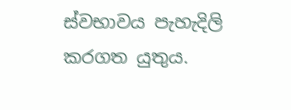ස්වභාවය පැහැදිලි කරගත යුතුය.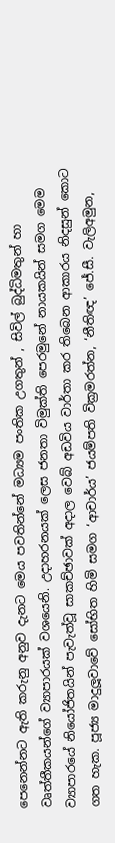පෙනෙන්නට ඇති කරුනු අනුව දැනට මෙය පවතින්නේ මධ්‍යම පංතික උගතුන් , සිවිල් බුද්ධිමතුන් හා වෘත්තීකයන්ගේ ව්‍යාපාරයක් වශයෙනි. උදාහරනයක් ලෙස ජනතා විමුක්ති පෙරමුනේ නායකයින් සමග මෙම ව්‍යාපාරයේ නියෝජිතයින් පැවැත්වූ සාකච්ඡාවක් අදාල වෙබ් අඩවිය වාර්තා කර තිබෙන ආකාරය නිදසුන් කොට ගත හැක. පූජ්‍ය මාදුලූවාවේ සෝභිත හිමි සමග ‘ආචාර්ය’ ජයම්පති වික්‍රමරත්න, ‘නීතිඥ’ ජේ.සී. වැලිඅමුන,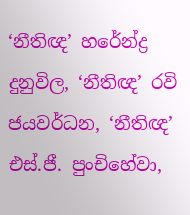‘නීතිඥ’ හරේන්ද්‍ර දුනුවිල, ‘නීතිඥ’ රවි ජයවර්ධන, ‘නීතිඥ’ එස්.ජී. පුංචිහේවා,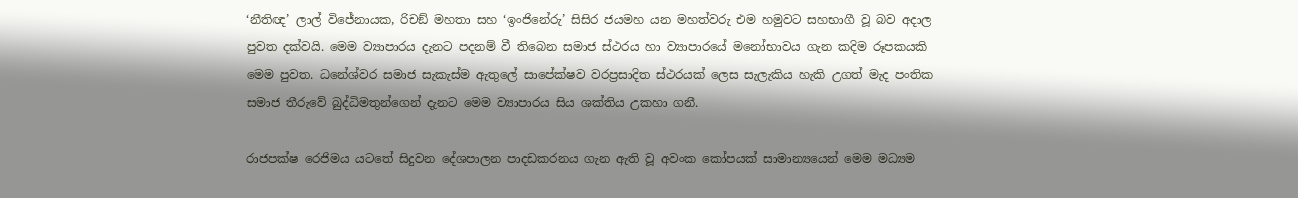‘නීතිඥ’ ලාල් විජේනායක, රිචඞ් මහතා සහ ‘ඉංජිනේරු’ සිසිර ජයමහ යන මහත්වරු එම හමුවට සහභාගී වූ බව අදාල පුවත දක්වයි. මෙම ව්‍යාපාරය දැනට පදනම් වී තිබෙන සමාජ ස්ථරය හා ව්‍යාපාරයේ මනෝභාවය ගැන කදිම රූපකයකි මෙම පුවත. ධනේශ්වර සමාජ සැකැස්ම ඇතුලේ සාපේක්ෂව වරප්‍රසාදිත ස්ථරයක් ලෙස සැලැකිය හැකි උගත් මැද පංතික සමාජ තීරුවේ බුද්ධිමතුන්ගෙන් දැනට මෙම ව්‍යාපාරය සිය ශක්තිය උකහා ගනී.

රාජපක්ෂ රෙජිමය යටතේ සිදුවන දේශපාලන පාදඩකරනය ගැන ඇති වූ අවංක කෝපයක් සාමාන්‍යයෙන් මෙම මධ්‍යම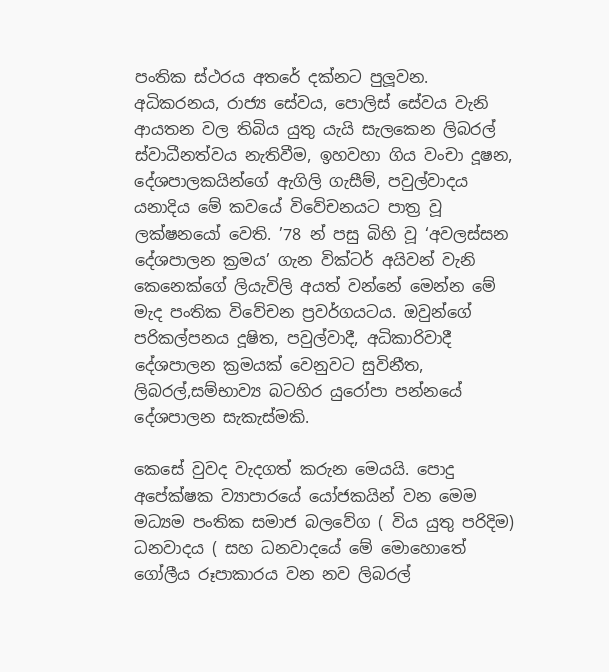පංතික ස්ථරය අතරේ දක්නට පුලූවන. අධිකරනය, රාජ්‍ය සේවය, පොලිස් සේවය වැනි ආයතන වල තිබිය යුතු යැයි සැලකෙන ලිබරල් ස්වාධීනත්වය නැතිවීම, ඉහවහා ගිය වංචා දූෂන, දේශපාලකයින්ගේ ඇගිලි ගැසීම්, පවුල්වාදය යනාදිය මේ කවයේ විවේචනයට පාත්‍ර වූ ලක්ෂනයෝ වෙති. ’78 න් පසු බිහි වූ ‘අවලස්සන දේශපාලන ක්‍රමය’ ගැන වික්ටර් අයිවන් වැනි කෙනෙක්ගේ ලියැවිලි අයත් වන්නේ මෙන්න මේ මැද පංතික විවේචන ප්‍රවර්ගයටය. ඔවුන්ගේ පරිකල්පනය දූෂිත, පවුල්වාදී, අධිකාරිවාදී දේශපාලන ක්‍රමයක් වෙනුවට සුවිනීත, ලිබරල්,සම්භාව්‍ය බටහිර යුරෝපා පන්නයේ දේශපාලන සැකැස්මකි.

කෙසේ වුවද වැදගත් කරුන මෙයයි. පොදු අපේක්ෂක ව්‍යාපාරයේ යෝජකයින් වන මෙම මධ්‍යම පංතික සමාජ බලවේග ( විය යුතු පරිදිම) ධනවාදය ( සහ ධනවාදයේ මේ මොහොතේ ගෝලීය රූපාකාරය වන නව ලිබරල්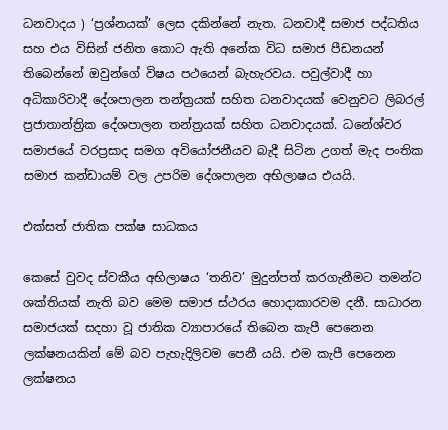ධනවාදය ) ‘ප්‍රශ්නයක්’ ලෙස දකින්නේ නැත. ධනවාදී සමාජ පද්ධතිය සහ එය විසින් ජනිත කොට ඇති අනේක විධ සමාජ පීඩනයන් තිබෙන්නේ ඔවුන්ගේ විෂය පථයෙන් බැහැරවය. පවුල්වාදී හා අධිකාරිවාදී දේශපාලන තන්ත්‍රයක් සහිත ධනවාදයක් වෙනුවට ලිබරල් ප්‍රජාතාන්ත්‍රික දේශපාලන තන්ත්‍රයක් සහිත ධනවාදයක්. ධනේශ්වර සමාජයේ වරප්‍රසාද සමග අවියෝජනීයව බැදී සිටින උගත් මැද පංතික සමාජ කන්ඩායම් වල උපරිම දේශපාලන අභිලාෂය එයයි.

එක්සත් ජාතික පක්ෂ සාධකය

කෙසේ වුවද ස්වකීය අභිලාෂය ‘තනිව’ මුදුන්පත් කරගැනීමට තමන්ට ශක්තියක් නැති බව මෙම සමාජ ස්ථරය හොදාකාරවම දනී. සාධාරන සමාජයක් සදහා වූ ජාතික ව්‍යාපාරයේ තිබෙන කැපී පෙනෙන ලක්ෂනයකින් මේ බව පැහැදිලිවම පෙනී යයි. එම කැපී පෙනෙන ලක්ෂනය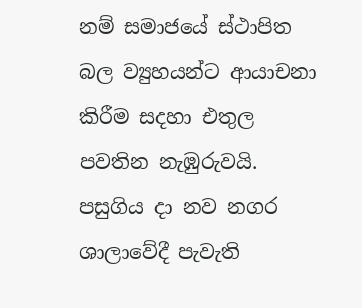නම් සමාජයේ ස්ථාපිත බල ව්‍යුහයන්ට ආයාචනා කිරීම සදහා එතුල පවතින නැඹුරුවයි. පසුගිය දා නව නගර ශාලාවේදී පැවැති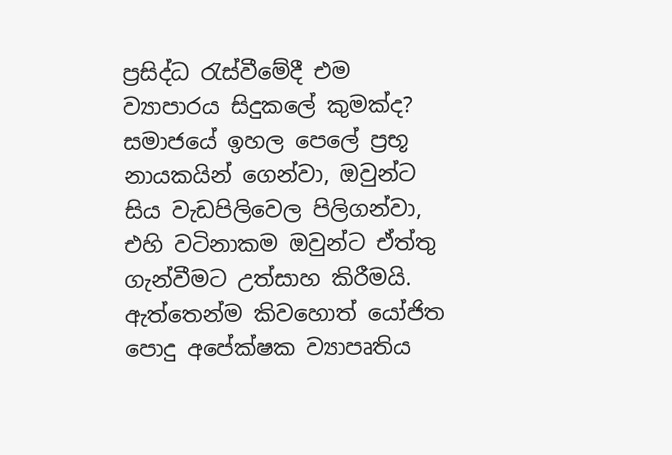ප්‍රසිද්ධ රැස්වීමේදී එම ව්‍යාපාරය සිදුකලේ කුමක්ද? සමාජයේ ඉහල පෙලේ ප්‍රභූ නායකයින් ගෙන්වා, ඔවුන්ට සිය වැඩපිලිවෙල පිලිගන්වා, එහි වටිනාකම ඔවුන්ට ඒත්තු ගැන්වීමට උත්සාහ කිරීමයි. ඇත්තෙන්ම කිවහොත් යෝජිත පොදු අපේක්ෂක ව්‍යාපෘතිය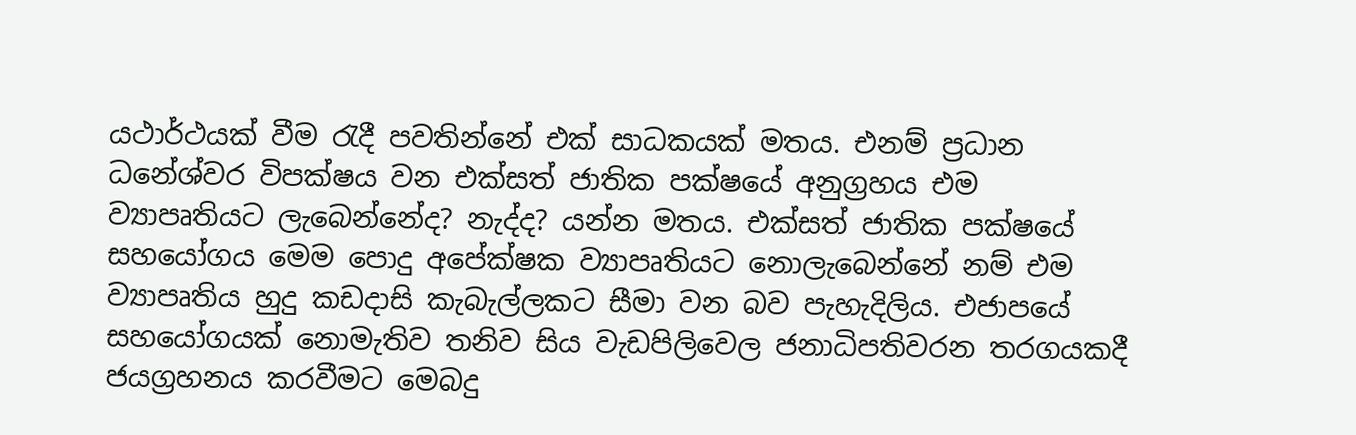යථාර්ථයක් වීම රැදී පවතින්නේ එක් සාධකයක් මතය. එනම් ප්‍රධාන ධනේශ්වර විපක්ෂය වන එක්සත් ජාතික පක්ෂයේ අනුග්‍රහය එම ව්‍යාපෘතියට ලැබෙන්නේද? නැද්ද? යන්න මතය. එක්සත් ජාතික පක්ෂයේ සහයෝගය මෙම පොදු අපේක්ෂක ව්‍යාපෘතියට නොලැබෙන්නේ නම් එම ව්‍යාපෘතිය හුදු කඩදාසි කැබැල්ලකට සීමා වන බව පැහැදිලිය. එජාපයේ සහයෝගයක් නොමැතිව තනිව සිය වැඩපිලිවෙල ජනාධිපතිවරන තරගයකදී ජයග්‍රහනය කරවීමට මෙබදු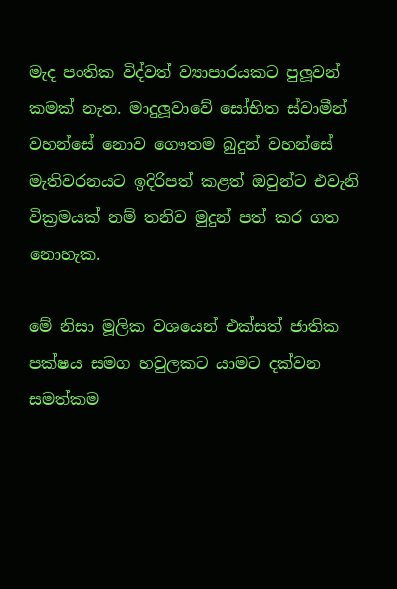මැද පංතික විද්වත් ව්‍යාපාරයකට පුලූවන් කමක් නැත. මාදුලූවාවේ සෝභිත ස්වාමීන් වහන්සේ නොව ගෞතම බුදුන් වහන්සේ මැතිවරනයට ඉදිරිපත් කළත් ඔවුන්ට එවැනි වික්‍රමයක් නම් තනිව මුදුන් පත් කර ගත නොහැක.

මේ නිසා මූලික වශයෙන් එක්සත් ජාතික පක්ෂය සමග හවුලකට යාමට දක්වන සමත්කම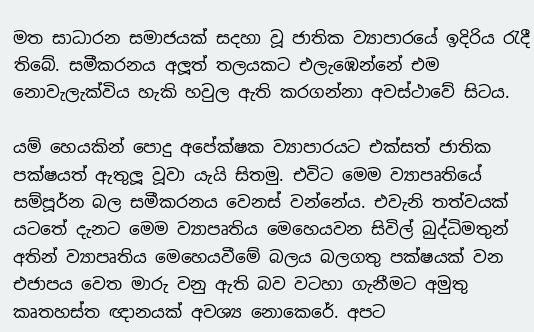මත සාධාරන සමාජයක් සදහා වූ ජාතික ව්‍යාපාරයේ ඉදිරිය රැදී තිබේ. සමීකරනය අලූත් තලයකට එලැඹෙන්නේ එම නොවැලැක්විය හැකි හවුල ඇති කරගන්නා අවස්ථාවේ සිටය.

යම් හෙයකින් පොදු අපේක්ෂක ව්‍යාපාරයට එක්සත් ජාතික පක්ෂයත් ඇතුලූ වූවා යැයි සිතමු. එවිට මෙම ව්‍යාපෘතියේ සම්පූර්න බල සමීකරනය වෙනස් වන්නේය. එවැනි තත්වයක් යටතේ දැනට මෙම ව්‍යාපෘතිය මෙහෙයවන සිවිල් බුද්ධිමතුන් අතින් ව්‍යාපෘතිය මෙහෙයවීමේ බලය බලගතු පක්ෂයක් වන එජාපය වෙත මාරු වනු ඇති බව වටහා ගැනීමට අමුතු කෘතහස්ත ඥානයක් අවශ්‍ය නොකෙරේ. අපට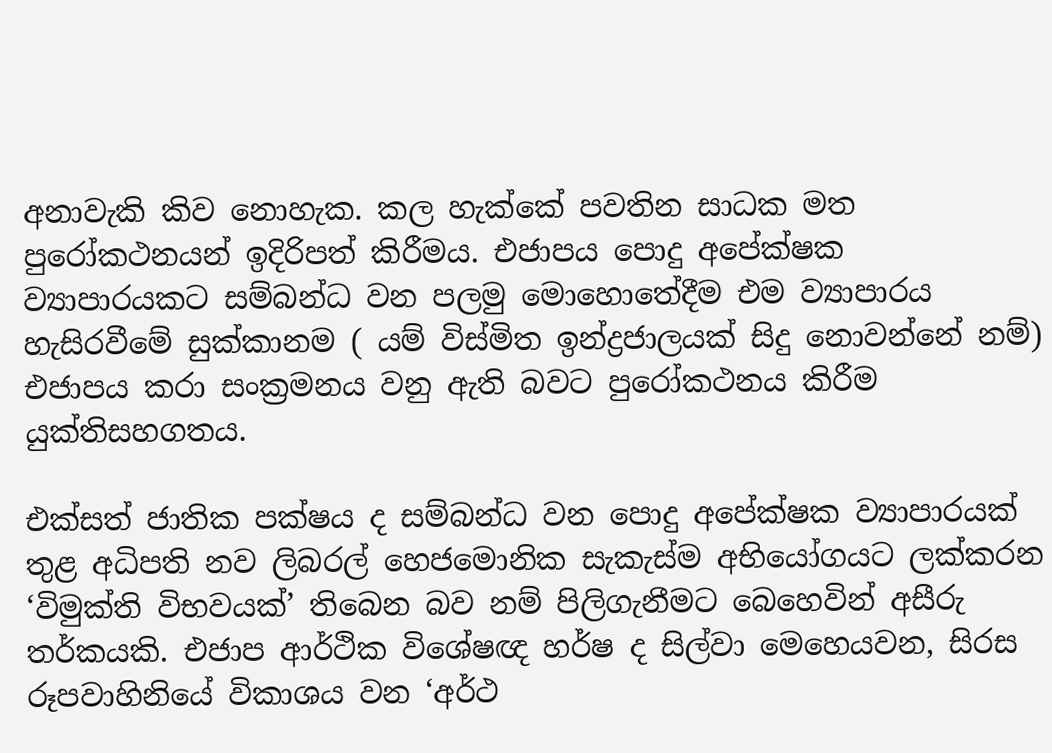අනාවැකි කිව නොහැක. කල හැක්කේ පවතින සාධක මත පුරෝකථනයන් ඉදිරිපත් කිරීමය. එජාපය පොදු අපේක්ෂක ව්‍යාපාරයකට සම්බන්ධ වන පලමු මොහොතේදීම එම ව්‍යාපාරය හැසිරවීමේ සුක්කානම ( යම් විස්මිත ඉන්ද්‍රජාලයක් සිදු නොවන්නේ නම්) එජාපය කරා සංක්‍රමනය වනු ඇති බවට පුරෝකථනය කිරීම යුක්තිසහගතය.

එක්සත් ජාතික පක්ෂය ද සම්බන්ධ වන පොදු අපේක්ෂක ව්‍යාපාරයක් තුළ අධිපති නව ලිබරල් හෙජමොනික සැකැස්ම අභියෝගයට ලක්කරන ‘විමුක්ති විභවයක්’ තිබෙන බව නම් පිලිගැනීමට බෙහෙවින් අසීරු තර්කයකි. එජාප ආර්ථික විශේෂඥ හර්ෂ ද සිල්වා මෙහෙයවන, සිරස රූපවාහිනියේ විකාශය වන ‘අර්ථ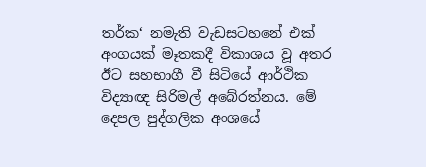තර්ක‘ නමැති වැඩසටහනේ එක් අංගයක් මෑතකදී විකාශය වූ අතර ඊට සහභාගී වී සිටියේ ආර්ථික විද්‍යාඥ සිරිමල් අබේරත්නය. මේ දෙපල පුද්ගලික අංශයේ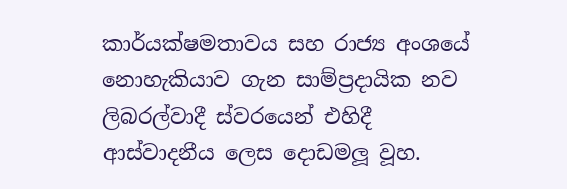කාර්යක්ෂමතාවය සහ රාජ්‍ය අංශයේ නොහැකියාව ගැන සාම්ප්‍රදායික නව ලිබරල්වාදී ස්වරයෙන් එහිදී ආස්වාදනීය ලෙස දොඩමලූ වූහ.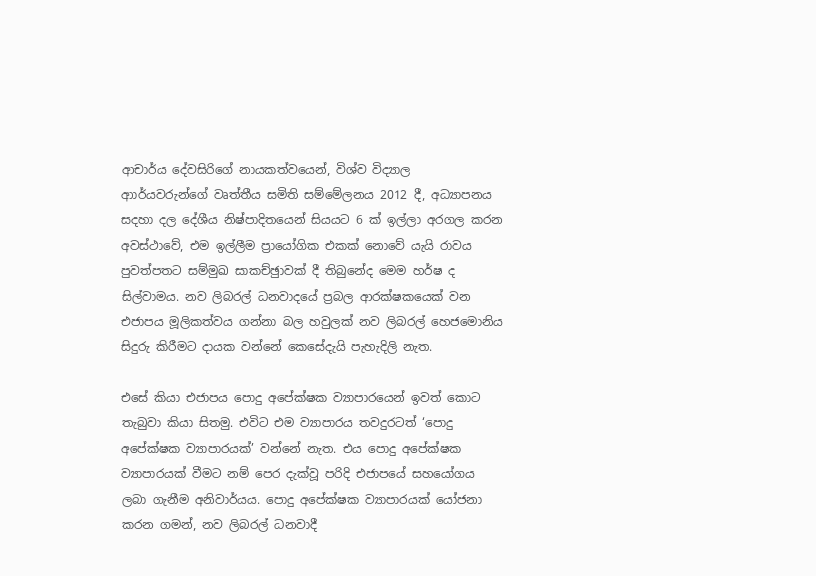ආචාර්ය දේවසිරිගේ නායකත්වයෙන්, විශ්ව විද්‍යාල ආාර්යවරුන්ගේ වෘත්තීය සමිති සම්මේලනය 2012 දී, අධ්‍යාපනය සදහා දල දේශීය නිෂ්පාදිතයෙන් සියයට 6 ක් ඉල්ලා අරගල කරන අවස්ථාවේ, එම ඉල්ලීම ප්‍රායෝගික එකක් නොවේ යැයි රාවය පුවත්පතට සම්මුඛ සාකච්ඡුාවක් දී තිබුනේද මෙම හර්ෂ ද සිල්වාමය. නව ලිබරල් ධනවාදයේ ප්‍රබල ආරක්ෂකයෙක් වන එජාපය මූලිකත්වය ගන්නා බල හවුලක් නව ලිබරල් හෙජමොනිය සිදුරු කිරීමට දායක වන්නේ කෙසේදැයි පැහැදිලි නැත.

එසේ කියා එජාපය පොදු අපේක්ෂක ව්‍යාපාරයෙන් ඉවත් කොට තැබුවා කියා සිතමු. එවිට එම ව්‍යාපාරය තවදුරටත් ‘පොදු අපේක්ෂක ව්‍යාපාරයක්’ වන්නේ නැත. එය පොදු අපේක්ෂක ව්‍යාපාරයක් වීමට නම් පෙර දැක්වූ පරිදි එජාපයේ සහයෝගය ලබා ගැනීම අනිවාර්යය. පොදු අපේක්ෂක ව්‍යාපාරයක් යෝජනා කරන ගමන්, නව ලිබරල් ධනවාදී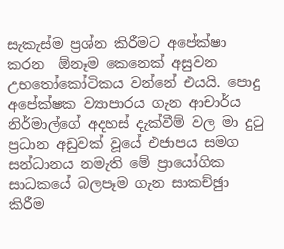සැකැස්ම ප්‍රශ්න කිරීමට අපේක්ෂා කරන  ඕනෑම කෙනෙක් අසුවන උභතෝකෝටිකය වන්නේ එයයි. පොදු අපේක්ෂක ව්‍යාපාරය ගැන ආචාර්ය නිර්මාල්ගේ අදහස් දැක්වීම් වල මා දුටු ප්‍රධාන අඩුවක් වූයේ එජාපය සමග සන්ධානය නමැති මේ ප්‍රායෝගික සාධකයේ බලපෑම ගැන සාකච්ඡුා කිරීම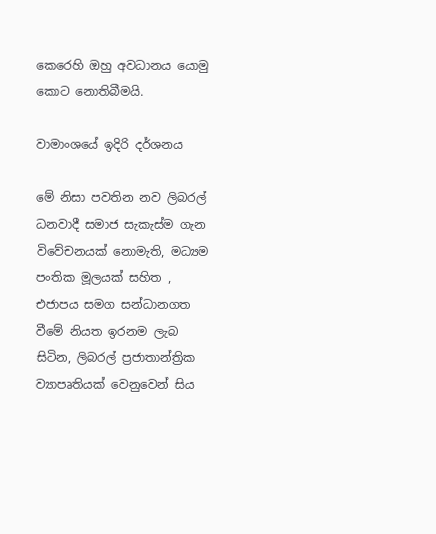කෙරෙහි ඔහු අවධානය යොමු කොට නොතිබීමයි.

වාමාංශයේ ඉදිරි දර්ශනය

මේ නිසා පවතින නව ලිබරල් ධනවාදී සමාජ සැකැස්ම ගැන විවේචනයක් නොමැති, මධ්‍යම පංතික මූලයක් සහිත , එජාපය සමග සන්ධානගත වීමේ නියත ඉරනම ලැබ සිටින, ලිබරල් ප්‍රජාතාන්ත්‍රික ව්‍යාපෘතියක් වෙනුවෙන් සිය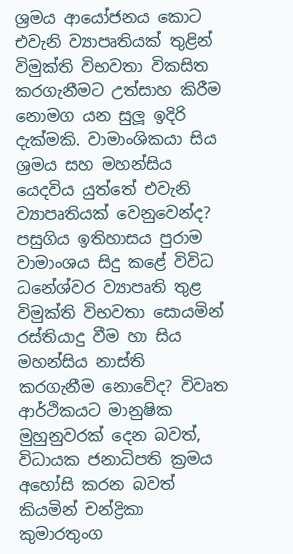ශ්‍රමය ආයෝජනය කොට එවැනි ව්‍යාපෘතියක් තුළින් විමුක්ති විභවතා විකසිත කරගැනීමට උත්සාහ කිරීම නොමග යන සුලූ ඉදිරි දැක්මකි. වාමාංශිකයා සිය ශ්‍රමය සහ මහන්සිය යෙදවිය යුත්තේ එවැනි ව්‍යාපෘතියක් වෙනුවෙන්ද? පසුගිය ඉතිහාසය පුරාම වාමාංශය සිදු කළේ විවිධ ධනේශ්වර ව්‍යාපෘති තුළ විමුක්ති විභවතා සොයමින් රස්තියාදු වීම හා සිය මහන්සිය නාස්ති කරගැනීම නොවේද? විවෘත ආර්ථිකයට මානුෂික මුහුනුවරක් දෙන බවත්, විධායක ජනාධිපති ක්‍රමය අහෝසි කරන බවත් කියමින් චන්ද්‍රිකා කුමාරතුංග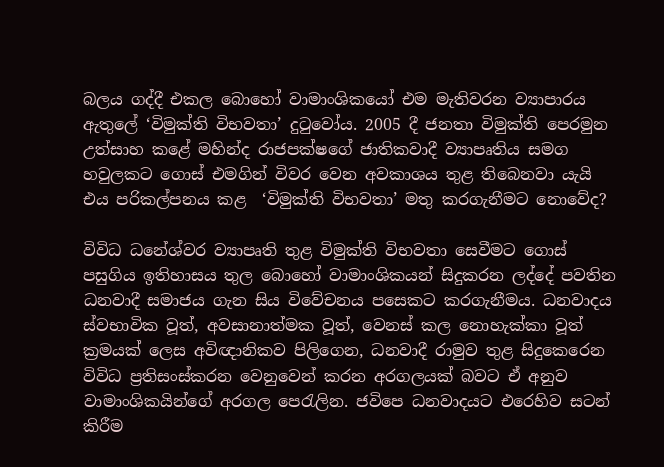බලය ගද්දී එකල බොහෝ වාමාංශිකයෝ එම මැතිවරන ව්‍යාපාරය ඇතුලේ ‘විමුක්ති විභවතා’ දුටුවෝය. 2005 දී ජනතා විමුක්ති පෙරමුන උත්සාහ කළේ මහින්ද රාජපක්ෂගේ ජාතිකවාදී ව්‍යාපෘතිය සමග හවුලකට ගොස් එමගින් විවර වෙන අවකාශය තුළ තිබෙනවා යැයි එය පරිකල්පනය කළ  ‘විමුක්ති විභවතා’ මතු කරගැනීමට නොවේද?

විවිධ ධනේශ්වර ව්‍යාපෘති තුළ විමුක්ති විභවතා සෙවීමට ගොස් පසුගිය ඉතිහාසය තුල බොහෝ වාමාංශිකයන් සිදුකරන ලද්දේ පවතින ධනවාදී සමාජය ගැන සිය විවේචනය පසෙකට කරගැනීමය. ධනවාදය ස්වභාවික වූත්, අවසානාත්මක වූත්, වෙනස් කල නොහැක්කා වූත් ක්‍රමයක් ලෙස අවිඥානිකව පිලිගෙන, ධනවාදී රාමුව තුළ සිදුකෙරෙන විවිධ ප්‍රතිසංස්කරන වෙනුවෙන් කරන අරගලයක් බවට ඒ අනුව වාමාංශිකයින්ගේ අරගල පෙරැලින. ජවිපෙ ධනවාදයට එරෙහිව සටන් කිරීම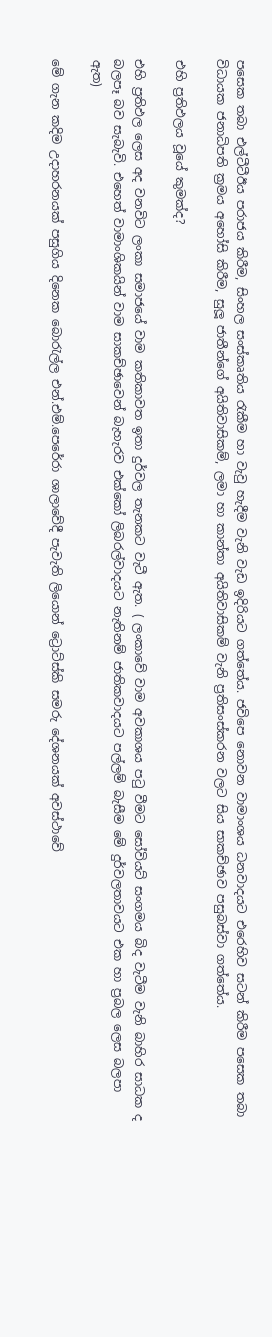පසෙක තබා එල්ටීටීඊය පරාජය කිරීම, සිංහල සංස්කෘතිය රැකීම හා වැවු හැදීම වැනි වැඩ ඉදිරියට ගත්තේය. ජවිපෙ නොවන වාමාංශය ධනවාදයට එරෙහිව සටන් කිරීම පසෙක තබා විධායක ජනාධිපති ක්‍රමය අහෝසි කිරීම, සුලූ ජාතීන්ගේ අයිතිවාසිකම්, ලමා හා කාන්තා අයිතිවාසිකම් වැනි ප්‍රතිසංස්කරන වලට සිය සාකච්ඡාව පසුබස්වා ගත්තේය.

එහි ප්‍රතිඵලය වූයේ කුමක්ද?

එහි ප්‍රතිඵල ලෙස අද වනවිට ලංකා සමාජයේ වාම කතිකාවත ඉතා දුර්වල තැනකට වැටී ඇත. ( ලංකාවේ වාම අවකාශය පටු වීමට සෝවියට් සංගමය බිද වැටීම වැනි බාහිර සාධක ද බලපෑ බව සැබැවි. එහෙත් වාමාංශිකයින් වාම සාකච්ඡාවෙන් බැහැරව එක්කෝ ලිබරල්වාදයට නැතිනම් ජාතිකවාදයට පල්ලම් බැසීම මේ දුර්වලතාවයට එක හා ප්‍රබල ලෙස බලපා ඇත)

මේ ගැන කදිම උදාහරනයක් පසුගිය දිනෙක බොරැල්ල එන්.එම්.පෙරේරා ශාලාවේදී පැවැති ලියොන් ට්‍රොට්ස්කි සමරු දේශනයක් අවස්ථාවේ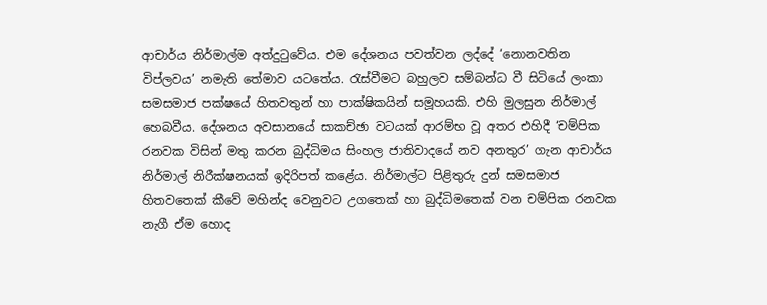ආචාර්ය නිර්මාල්ම අත්දුටුවේය. එම දේශනය පවත්වන ලද්දේ ‘නොනවතින විප්ලවය’ නමැති තේමාව යටතේය. රැස්වීමට බහුලව සම්බන්ධ වී සිටියේ ලංකා සමසමාජ පක්ෂයේ හිතවතුන් හා පාක්ෂිකයින් සමූහයකි. එහි මුලසුන නිර්මාල් හෙබවීය. දේශනය අවසානයේ සාකච්ඡා වටයක් ආරම්භ වූ අතර එහිදී ‘චම්පික රනවක විසින් මතු කරන බුද්ධිමය සිංහල ජාතිවාදයේ නව අනතුර’ ගැන ආචාර්ය නිර්මාල් නිරීක්ෂනයක් ඉදිරිපත් කළේය. නිර්මාල්ට පිළිතුරු දුන් සමසමාජ හිතවතෙක් කීවේ මහින්ද වෙනුවට උගතෙක් හා බුද්ධිමතෙක් වන චම්පික රනවක නැගී ඒම හොද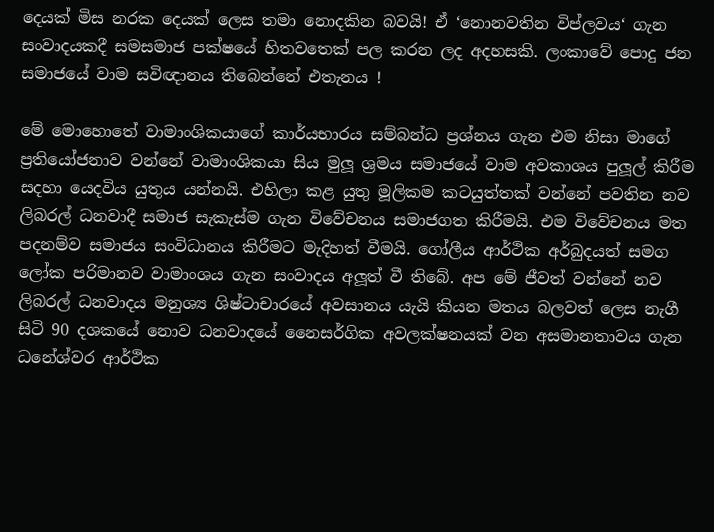දෙයක් මිස නරක දෙයක් ලෙස තමා නොදකින බවයි! ඒ ‘නොනවතින විප්ලවය‘ ගැන සංවාදයකදී සමසමාජ පක්ෂයේ හිතවතෙක් පල කරන ලද අදහසකි. ලංකාවේ පොදු ජන සමාජයේ වාම සවිඥානය තිබෙන්නේ එතැනය !

මේ මොහොතේ වාමාංශිකයාගේ කාර්යභාරය සම්බන්ධ ප්‍රශ්නය ගැන එම නිසා මාගේ ප්‍රතියෝජනාව වන්නේ වාමාංශිකයා සිය මුලූ ශ්‍රමය සමාජයේ වාම අවකාශය පුලූල් කිරීම සදහා යෙදවිය යුතුය යන්නයි. එහිලා කළ යුතු මූලිකම කටයුත්තක් වන්නේ පවතින නව ලිබරල් ධනවාදී සමාජ සැකැස්ම ගැන විවේචනය සමාජගත කිරීමයි. එම විවේචනය මත පදනම්ව සමාජය සංවිධානය කිරීමට මැදිහත් වීමයි. ගෝලීය ආර්ථික අර්බුදයත් සමග ලෝක පරිමානව වාමාංශය ගැන සංවාදය අලූත් වී තිබේ. අප මේ ජීවත් වන්නේ නව ලිබරල් ධනවාදය මනුශ්‍ය ශිෂ්ටාචාරයේ අවසානය යැයි කියන මතය බලවත් ලෙස නැගී සිටි 90 දශකයේ නොව ධනවාදයේ නෛසර්ගික අවලක්ෂනයක් වන අසමානතාවය ගැන ධනේශ්වර ආර්ථික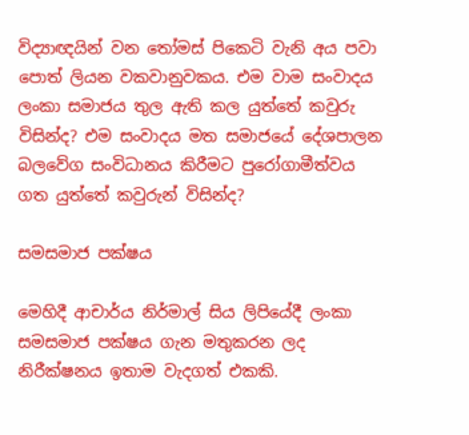විද්‍යාඥයින් වන තෝමස් පිකෙටි වැනි අය පවා පොත් ලියන වකවානුවකය. එම වාම සංවාදය ලංකා සමාජය තුල ඇති කල යුත්තේ කවුරු විසින්ද? එම සංවාදය මත සමාජයේ දේශපාලන බලවේග සංවිධානය කිරීමට පුරෝගාමීත්වය ගත යුත්තේ කවුරුන් විසින්ද?

සමසමාජ පක්ෂය

මෙහිදී ආචාර්ය නිර්මාල් සිය ලිපියේදී ලංකා සමසමාජ පක්ෂය ගැන මතුකරන ලද නිරීක්ෂනය ඉතාම වැදගත් එකකි.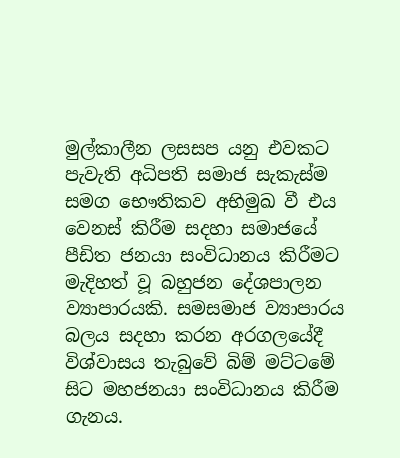මුල්කාලීන ලසසප යනු එවකට පැවැති අධිපති සමාජ සැකැස්ම සමග භෞතිකව අභිමුඛ වී එය වෙනස් කිරීම සදහා සමාජයේ පීඩිත ජනයා සංවිධානය කිරීමට මැදිහත් වූ බහුජන දේශපාලන ව්‍යාපාරයකි. සමසමාජ ව්‍යාපාරය බලය සදහා කරන අරගලයේදී විශ්වාසය තැබුවේ බිම් මට්ටමේ සිට මහජනයා සංවිධානය කිරීම ගැනය.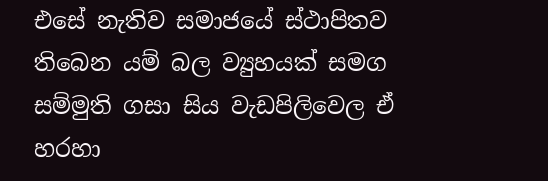එසේ නැතිව සමාජයේ ස්ථාපිතව තිබෙන යම් බල ව්‍යුහයක් සමග සම්මුති ගසා සිය වැඩපිලිවෙල ඒ හරහා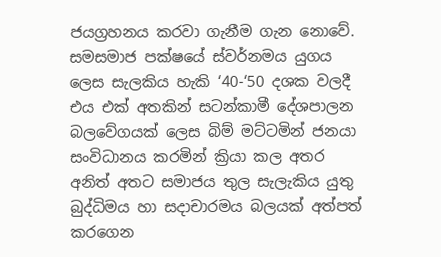ජයග්‍රහනය කරවා ගැනීම ගැන නොවේ. සමසමාජ පක්ෂයේ ස්වර්නමය යුගය ලෙස සැලකිය හැකි ‘40-‘50 දශක වලදී එය එක් අතකින් සටන්කාමී දේශපාලන බලවේගයක් ලෙස බිම් මට්ටමින් ජනයා සංවිධානය කරමින් ක්‍රියා කල අතර අනිත් අතට සමාජය තුල සැලැකිය යුතු බුද්ධිමය හා සදාචාරමය බලයක් අත්පත් කරගෙන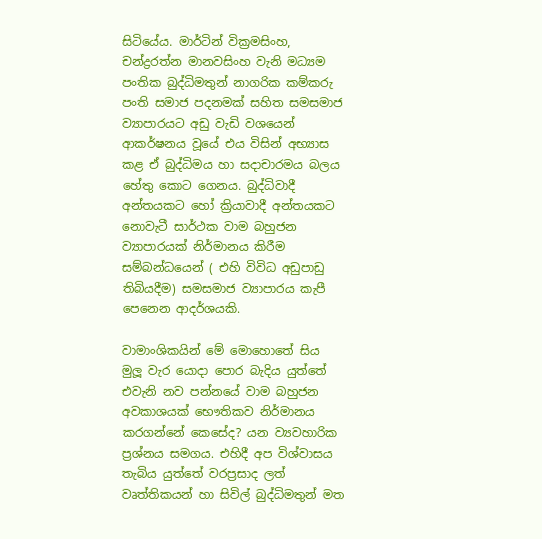සිටියේය. මාර්ටින් වික්‍රමසිංහ, චන්ද්‍රරත්න මානවසිංහ වැනි මධ්‍යම පංතික බුද්ධිමතුන් නාගරික කම්කරු පංති සමාජ පදනමක් සහිත සමසමාජ ව්‍යාපාරයට අඩු වැඩි වශයෙන් ආකර්ෂනය වූයේ එය විසින් අභ්‍යාස කළ ඒ බුද්ධිමය හා සදාචාරමය බලය හේතු කොට ගෙනය. බුද්ධිවාදී අන්තයකට හෝ ක්‍රියාවාදී අන්තයකට නොවැටී සාර්ථක වාම බහුජන ව්‍යාපාරයක් නිර්මානය කිරීම සම්බන්ධයෙන් ( එහි විවිධ අඩුපාඩු තිබියදීම) සමසමාජ ව්‍යාපාරය කැපී පෙනෙන ආදර්ශයකි.

වාමාංශිකයින් මේ මොහොතේ සිය මුලූ වැර යොදා පොර බැදිය යුත්තේ එවැනි නව පන්නයේ වාම බහුජන අවකාශයක් භෞතිකව නිර්මානය කරගන්නේ කෙසේද? යන ව්‍යවහාරික ප්‍රශ්නය සමගය. එහිදී අප විශ්වාසය තැබිය යුත්තේ වරප්‍රසාද ලත් වෘත්තිකයන් හා සිවිල් බුද්ධිමතුන් මත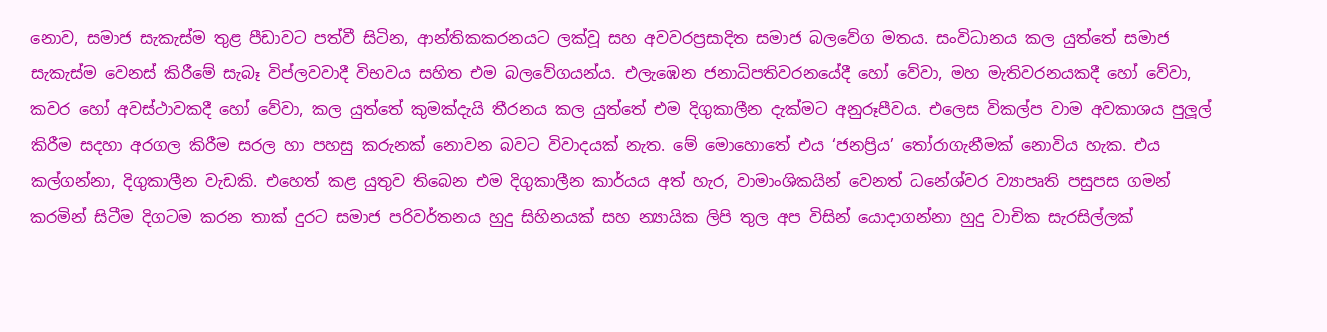නොව, සමාජ සැකැස්ම තුළ පීඩාවට පත්වී සිටින, ආන්තිකකරනයට ලක්වූ සහ අවවරප්‍රසාදිත සමාජ බලවේග මතය. සංවිධානය කල යුත්තේ සමාජ සැකැස්ම වෙනස් කිරීමේ සැබෑ විප්ලවවාදී විභවය සහිත එම බලවේගයන්ය. එලැඹෙන ජනාධිපතිවරනයේදී හෝ වේවා, මහ මැතිවරනයකදී හෝ වේවා, කවර හෝ අවස්ථාවකදී හෝ වේවා, කල යුත්තේ කුමක්දැයි තීරනය කල යුත්තේ එම දිගුකාලීන දැක්මට අනුරූපීවය. එලෙස විකල්ප වාම අවකාශය පුලූල්  කිරීම සදහා අරගල කිරීම සරල හා පහසු කරුනක් නොවන බවට විවාදයක් නැත. මේ මොහොතේ එය ‘ජනප්‍රිය’ තෝරාගැනීමක් නොවිය හැක. එය කල්ගන්නා, දිගුකාලීන වැඩකි. එහෙත් කළ යුතුව තිබෙන එම දිගුකාලීන කාර්යය අත් හැර, වාමාංශිකයින් වෙනත් ධනේශ්වර ව්‍යාපෘති පසුපස ගමන් කරමින් සිටීම දිගටම කරන තාක් දුරට සමාජ පරිවර්තනය හුදු සිහිනයක් සහ න්‍යායික ලිපි තුල අප විසින් යොදාගන්නා හුදු වාචික සැරසිල්ලක්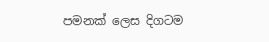පමනක් ලෙස දිගටම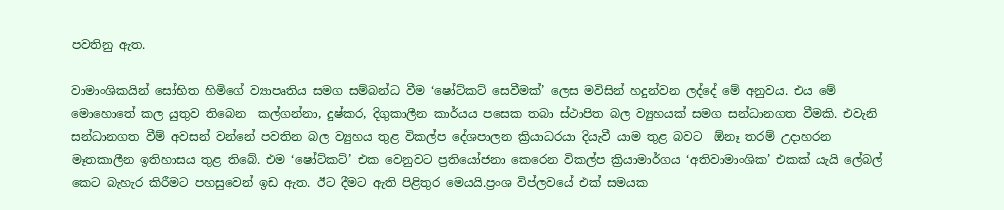පවතිනු ඇත.

වාමාංශිකයින් සෝභිත හිමිගේ ව්‍යාපෘතිය සමග සම්බන්ධ වීම ‘ෂෝට්කට් සෙවීමක්’ ලෙස මවිසින් හදුන්වන ලද්දේ මේ අනුවය. එය මේ මොහොතේ කල යුතුව තිබෙන  කල්ගන්නා, දුෂ්කර, දිගුකාලීන කාර්යය පසෙක තබා ස්ථාපිත බල ව්‍යුහයක් සමග සන්ධානගත වීමකි. එවැනි සන්ධානගත වීම් අවසන් වන්නේ පවතින බල ව්‍යුහය තුළ විකල්ප දේශපාලන ක්‍රියාධරයා දියැවී යාම තුළ බවට  ඕනෑ තරම් උදාහරන මෑතකාලීන ඉතිහාසය තුළ තිබේ. එම ‘ෂෝට්කට්’ එක වෙනුවට ප්‍රතියෝජනා කෙරෙන විකල්ප ක්‍රියාමාර්ගය ‘අතිවාමාංශික’ එකක් යැයි ලේබල් කෙට බැහැර කිරීමට පහසුවෙන් ඉඩ ඇත. ඊට දීමට ඇති පිළිතුර මෙයයි.ප්‍රංශ විප්ලවයේ එක් සමයක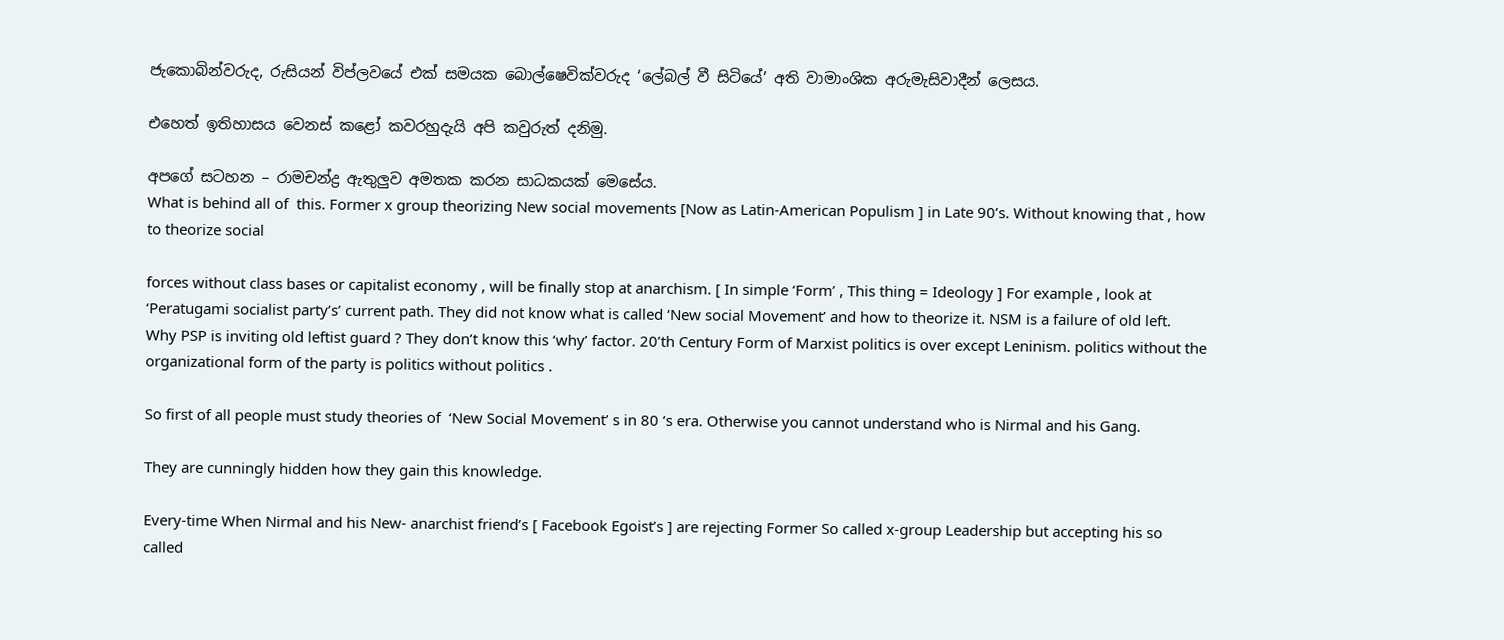ජැකොබින්වරුද, රුසියන් විප්ලවයේ එක් සමයක බොල්ෂෙවික්වරුද ‘ලේබල් වී සිටියේ’ අති වාමාංශික අරුමැසිවාදීන් ලෙසය.

එහෙත් ඉතිහාසය වෙනස් කළෝ කවරහුදැයි අපි කවුරුත් දනිමු.

අපගේ සටහන – රාමචන්ද්‍ර ඇතුලුව අමතක කරන සාධකයක් මෙසේය.
What is behind all of  this. Former x group theorizing New social movements [Now as Latin-American Populism ] in Late 90’s. Without knowing that , how to theorize social

forces without class bases or capitalist economy , will be finally stop at anarchism. [ In simple ‘Form’ , This thing = Ideology ] For example , look at ‘Peratugami socialist party’s’ current path. They did not know what is called ‘New social Movement’ and how to theorize it. NSM is a failure of old left.  Why PSP is inviting old leftist guard ? They don’t know this ‘why’ factor. 20’th Century Form of Marxist politics is over except Leninism. politics without the organizational form of the party is politics without politics .

So first of all people must study theories of  ‘New Social Movement’ s in 80 ‘s era. Otherwise you cannot understand who is Nirmal and his Gang.

They are cunningly hidden how they gain this knowledge.

Every-time When Nirmal and his New- anarchist friend’s [ Facebook Egoist’s ] are rejecting Former So called x-group Leadership but accepting his so called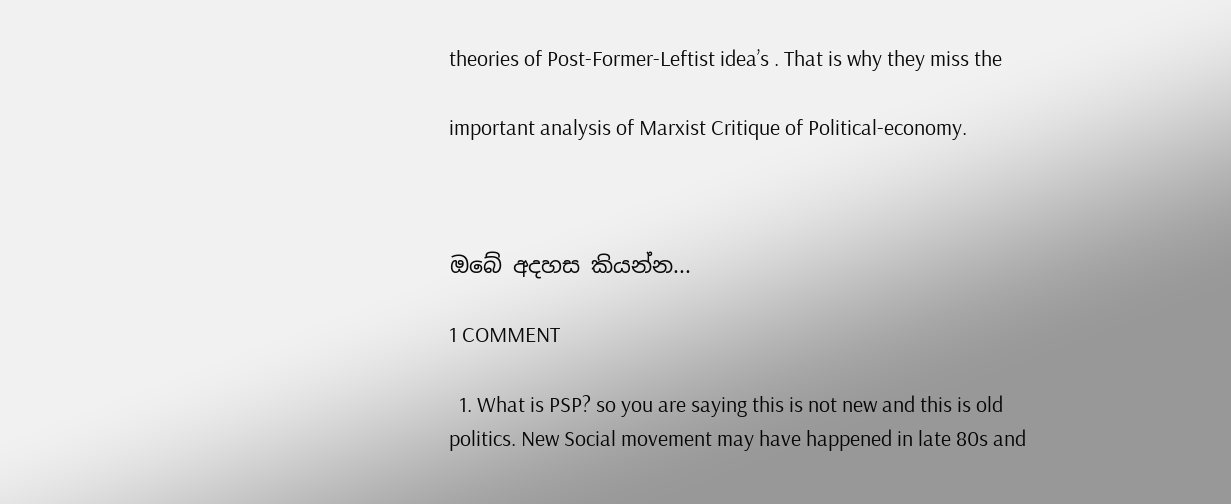theories of Post-Former-Leftist idea’s . That is why they miss the

important analysis of Marxist Critique of Political-economy.



ඔබේ අදහස කියන්න...

1 COMMENT

  1. What is PSP? so you are saying this is not new and this is old politics. New Social movement may have happened in late 80s and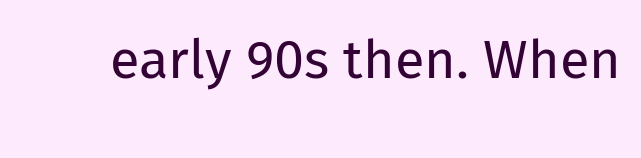early 90s then. When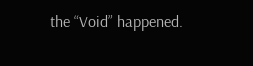the “Void” happened.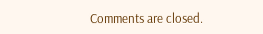Comments are closed.